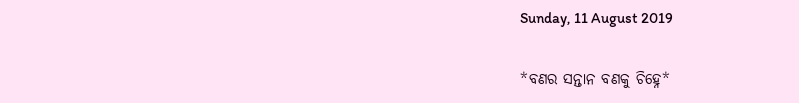Sunday, 11 August 2019

*ବଣର ସନ୍ତାନ ବଣକୁ ଚିହ୍ନେ*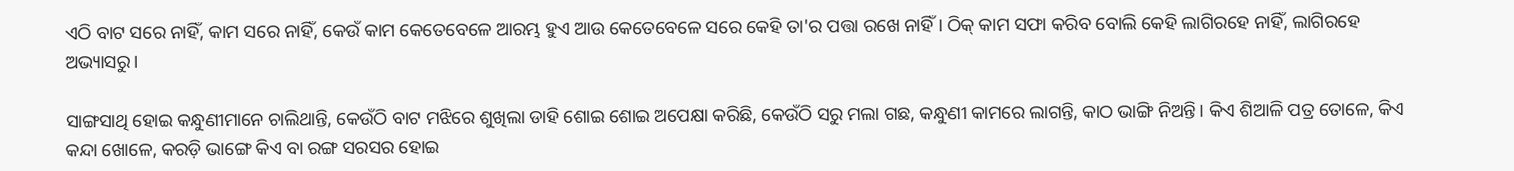ଏଠି ବାଟ ସରେ ନାହିଁ, କାମ ସରେ ନାହିଁ, କେଉଁ କାମ କେତେବେଳେ ଆରମ୍ଭ ହୁଏ ଆଉ କେତେବେଳେ ସରେ କେହି ତା'ର ପତ୍ତା ରଖେ ନାହିଁ। ଠିକ୍ କାମ ସଫା କରିବ ବୋଲି କେହି ଲାଗିରହେ ନାହିଁ, ଲାଗିରହେ ଅଭ୍ୟାସରୁ।

ସାଙ୍ଗସାଥି ହୋଇ କନ୍ଧୁଣୀମାନେ ଚାଲିଥାନ୍ତି, କେଉଁଠି ବାଟ ମଝିରେ ଶୁଖିଲା ଡାହି ଶୋଇ ଶୋଇ ଅପେକ୍ଷା କରିଛି, କେଉଁଠି ସରୁ ମଲା ଗଛ, କନ୍ଧୁଣୀ କାମରେ ଲାଗନ୍ତି, କାଠ ଭାଙ୍ଗି ନିଅନ୍ତି। କିଏ ଶିଆଳି ପତ୍ର ତୋଳେ, କିଏ କନ୍ଦା ଖୋଳେ, କରଡ଼ି ଭାଙ୍ଗେ କିଏ ବା ରଙ୍ଗ ସରସର ହୋଇ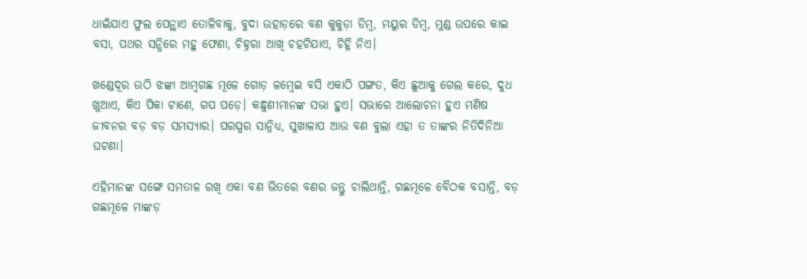ଧାଇଁଯାଏ ଫୁଲ ପେନ୍ଥାଏ ତୋଳିବାକୁ, ବୁଦା ଉହାଡ଼ରେ ବଣ କୁକୁଡ଼ା ଡିମ୍ବ, ମୟୁର ଡିମ୍ବ, ମୁଣ୍ଡ ଉପରେ କାଇ ବସା, ପଥର ସନ୍ଧିରେ ମହୁ ଫେଣା, ଚିହ୍ନରା ଆଖି ଚହଟିଯାଏ, ଚିହ୍ନି ନିଏ।

ଖଣ୍ଡେଦୂର ଉଠି ଝଙ୍କା ଆମ୍ବଗଛ ମୂଳେ ଗୋଡ଼ ଳମ୍ବେଇ ବସି ଏକାଠି ପଙ୍ଗତ, କିଏ ଛୁଆକୁ ଗେଲ କରେ, ଦୁଧ ଖୁଆଏ, କିଏ ପିକା ଟାଣେ, ଗପ ପଡ଼େ। କନ୍ଧୁଣୀମାନଙ୍କ ସଭା ହୁଏ। ସଭାରେ ଆଲୋଚନା ହୁଏ ମଣିଷ ଜୀବନର ବଡ଼ ବଡ଼ ସମସ୍ୟାର। ପରସ୍ପର ସାନ୍ନିଧ୍ୟ, ସୁଖାଳାପ ଆଉ ବଣ ବୁଲା ଏହା ତ ତାଙ୍କର ନିତିଦିନିଆ ଘଟଣା।

ଏହିମାନଙ୍କ ସଙ୍ଗେ ସମତାଳ ରଖି ଏକା ବଣ ଭିତରେ ବଣର ଜନ୍ତୁ ଚାଲିଥାନ୍ତି, ଗଛମୂଳେ ବୈଠକ ବସାନ୍ତି, ବଡ଼ ଗଛମୂଳେ ମାଙ୍କଡ଼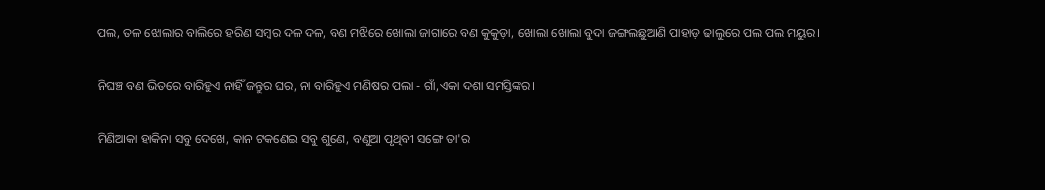ପଲ, ତଳ ଝୋଲାର ବାଲିରେ ହରିଣ ସମ୍ବର ଦଳ ଦଳ, ବଣ ମଝିରେ ଖୋଲା ଜାଗାରେ ବଣ କୁକୁଡ଼ା, ଖୋଲା ଖୋଲା ବୁଦା ଜଙ୍ଗଲଛୁଆଣି ପାହାଡ଼ ଢାଲୁରେ ପଲ ପଲ ମୟୁର।

ନିଘଞ୍ଚ ବଣ ଭିତରେ ବାରିହୁଏ ନାହିଁ ଜନ୍ତୁର ଘର, ନା ବାରିହୁଏ ମଣିଷର ପଲା - ଗାଁ,ଏକା ଦଶା ସମସ୍ତିଙ୍କର।

ମିଣିଆକା ହାକିନା ସବୁ ଦେଖେ, କାନ ଟକଣେଇ ସବୁ ଶୁଣେ, ବଣୁଆ ପୃଥିବୀ ସଙ୍ଗେ ତା'ର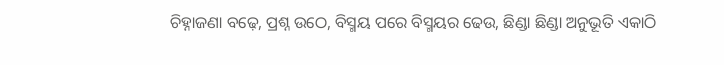ଚିହ୍ନାଜଣା ବଢ଼େ, ପ୍ରଶ୍ନ ଉଠେ, ବିସ୍ମୟ ପରେ ବିସ୍ମୟର ଢେଉ, ଛିଣ୍ଡା ଛିଣ୍ଡା ଅନୁଭୂତି ଏକାଠି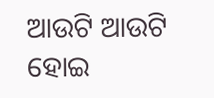ଆଉଟି ଆଉଟି ହୋଇ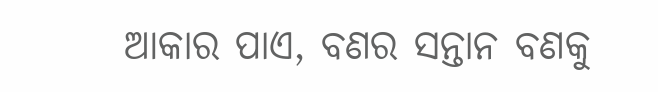ଆକାର ପାଏ, ବଣର ସନ୍ତାନ ବଣକୁ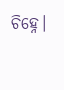ଚିହ୍ନେ।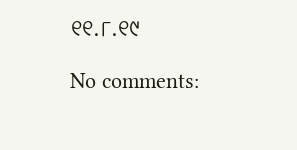୧୧.୮.୧୯

No comments: